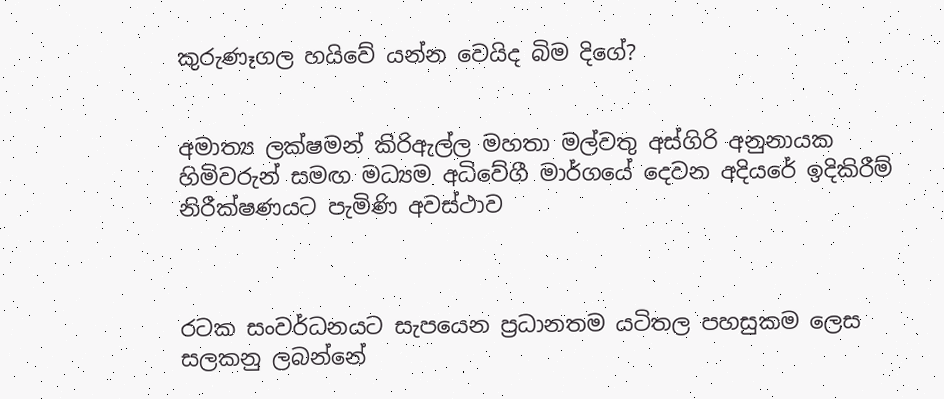කුරුණෑගල හයිවේ යන්න වෙයිද බිම දිගේ?


අමාත්‍ය ලක්ෂමන් කිරිඇල්ල මහතා මල්වතු අස්ගිරි අනුනායක හිමිවරුන් සමඟ මධ්‍යම අධිවේගී මාර්ගයේ දෙවන අදියරේ ඉදිකිරීම් නිරීක්ෂණයට පැමිණි අවස්ථාව



රටක සංවර්ධනයට සැපයෙන ප්‍රධානතම යටිතල පහසුකම ලෙස සලකනු ලබන්නේ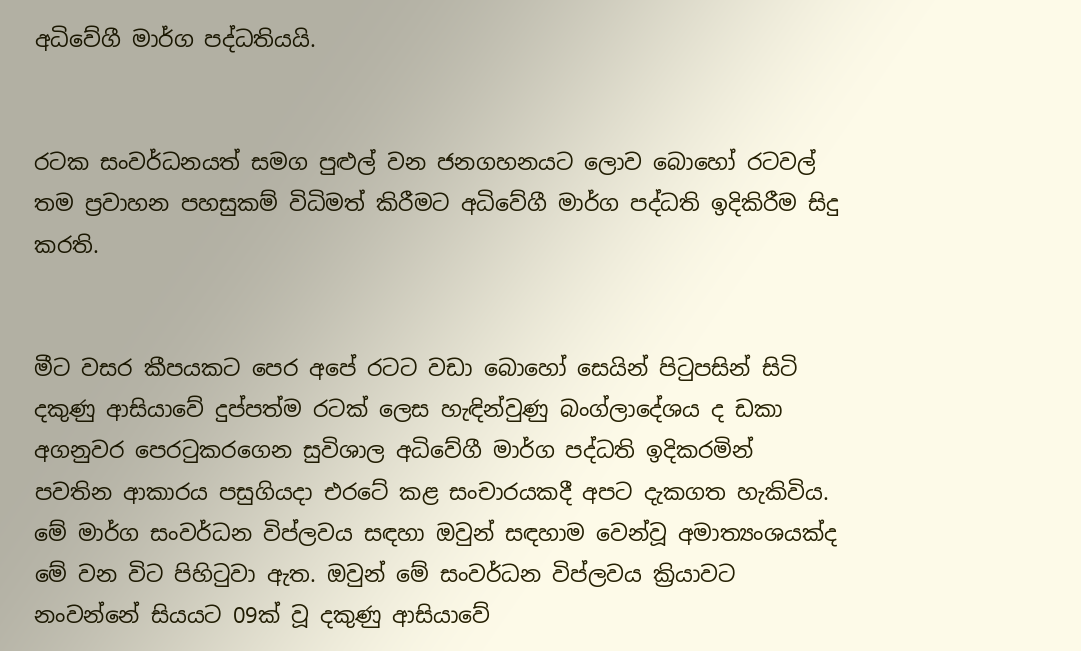අධිවේගී මාර්ග පද්ධතියයි.


රටක සංවර්ධනයත් සමග පුළුල් වන ජනගහනයට ලොව බොහෝ රටවල් තම ප්‍රවාහන පහසුකම් විධිමත් කිරීමට අධිවේගී මාර්ග පද්ධති ඉදිකිරීම සිදු කරති.


මීට වසර කීපයකට පෙර අපේ රටට වඩා බොහෝ සෙයින් පිටුපසින් සිටි දකුණු ආසියාවේ දුප්පත්ම රටක් ලෙස හැඳින්වුණු බංග්ලාදේශය ද ඩකා අගනුවර පෙරටුකරගෙන සුවිශාල අධිවේගී මාර්ග පද්ධති ඉදිකරමින් පවතින ආකාරය පසුගියද‌ා එරටේ කළ සංචාරයකදී අපට දැකගත හැකිවිය. මේ මාර්ග සංවර්ධන විප්ලවය සඳහා ඔවුන් සඳහාම වෙන්වූ අමාත්‍යංශයක්ද මේ වන විට පිහිටුවා ඇත. ඔවුන් මේ සංවර්ධන විප්ලවය ක්‍රියාවට නංවන්නේ සියයට 09ක් වූ දකුණු ආසියාවේ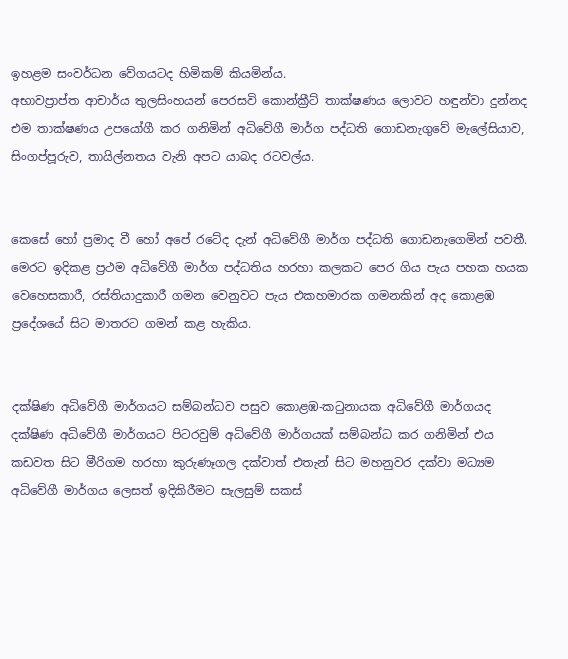ඉහළම සංවර්ධන වේගයටද හිමිකම් කියමින්ය.
අභාවප්‍රාප්ත ආචාර්ය තුලසිංහයන් පෙරසවි කොන්ක්‍රීට් තාක්ෂණය ලොවට හඳුන්වා දුන්නද එම තාක්ෂණය උපයෝගී කර ගනිමින් අධිවේගී මාර්ග පද්ධති ගොඩනැගුවේ මැලේසියාව, සිංගප්පූරුව, තායිල්නතය වැනි අපට යාබද රටවල්ය.


කෙසේ හෝ ප්‍රමාද වී හෝ අපේ රටේද දැන් අධිවේගී මාර්ග පද්ධති ගොඩනැගෙමින් පවතී. මෙරට ඉදිකළ ප්‍රථම අධිවේගී මාර්ග පද්ධතිය හරහා කලකට පෙර ගිය පැය පහක හයක වෙහෙසකාරී, රස්තියාදුකාරී ගමන වෙනුවට පැය එකහමාරක ගමනකින් අද කොළඹ ප්‍රදේශයේ සිට මාතරට ගමන් කළ හැකිය.


දක්ෂිණ අධිවේගී මාර්ගයට සම්බන්ධව පසුව කොළඹ-කටුනායක අධිවේගී මාර්ගයද දක්ෂිණ අධිවේගී මාර්ගයට පිටරවුම් අධිවේගී මාර්ගයක් සම්බන්ධ කර ගනිමින් එය කඩවත සිට මීරිගම හරහා කුරුණෑගල දක්වාත් එතැන් සිට මහනුවර දක්වා මධ්‍යම අධිවේගී මාර්ගය ලෙසත් ඉදිකිරීමට සැලසුම් සකස්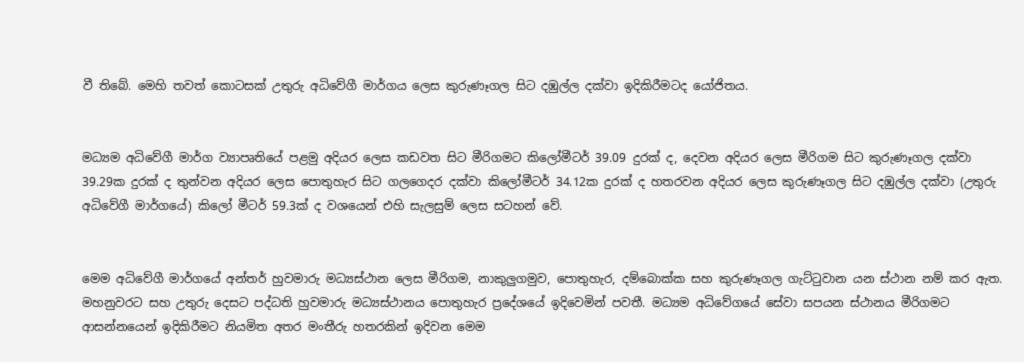වී තිබේ. මෙහි තවත් කොටසක් උතුරු අධිවේගී මාර්ගය ලෙස කුරුණෑගල සිට දඹුල්ල දක්වා ඉදිකිරීමටද යෝජිතය.


මධ්‍යම අධිවේගී මාර්ග ව්‍යාපෘතියේ පළමු අදියර ලෙස කඩවත සිට මීරිගමට කිලෝමීටර් 39.09 දුරක් ද, දෙවන අදියර ලෙස මීරිගම සිට කුරුණෑගල දක්වා 39.29ක දුරක් ද තුන්වන අදියර ලෙස පොතුහැර සිට ගලගෙදර දක්වා කිලෝමීටර් 34.12ක දුරක් ද හතරවන අදියර ලෙස කුරුණෑගල සිට දඹුල්ල දක්වා (උතුරු අධිවේගී මාර්ගයේ) කිලෝ මීටර් 59.3ක් ද වශයෙන් එහි සැලසුම් ලෙස සටහන් වේ.


මෙම අධිවේගී මාර්ගයේ අන්තර් හුවමාරු මධ්‍යස්ථාන ලෙස මීරිගම, නාකුලුගමුව, පොතුහැර, දම්බොක්ක සහ කුරුණෑගල ගැට්ටුවාන යන ස්ථාන නම් කර ඇත. මහනුවරට සහ උතුරු දෙසට පද්ධති හුවමාරු මධ්‍යස්ථානය පොතුහැර ප්‍රදේශයේ ඉදිවෙමින් පවතී. මධ්‍යම අධිවේගයේ සේවා සපයන ස්ථානය මීරිගමට ආසන්නයෙන් ඉදිකිරීමට නියමිත අතර මංතීරු හතරකින් ඉදිවන මෙම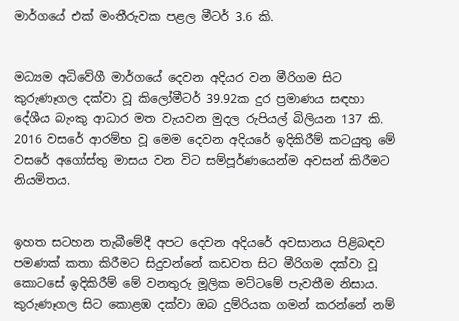මාර්ගයේ එක් මංතීරුවක පළල මීටර් 3.6 කි.


මධ්‍යම අධිවේගී මාර්ගයේ දෙවන අදියර වන මීරිගම සිට කුරුණෑගල දක්වා වූ කිලෝමීටර් 39.92ක දුර ප්‍රමාණය සඳහා දේශීය බැංකු ආධාර මත වැයවන මුදල රුපියල් බිලියන 137 කි. 2016 වසරේ ආරම්භ වූ මෙම දෙවන අදියරේ ඉදිකිරීම් කටයුතු මේ වසරේ අගෝස්තු මාසය වන විට සම්පූර්ණයෙන්ම අවසන් කිරීමට නියමිතය.


ඉහත සටහන තැබීමේදී අපට දෙවන අදියරේ අවසානය පිළිබඳව පමණක් කතා කිරීමට සිදුවන්නේ කඩවත සිට මීරිගම දක්වා වූ කොටසේ ඉදිකිරීම් මේ වනතුරු මූලික මට්ටමේ පැවතීම නිසාය. කුරුණෑගල සිට කොළඹ දක්වා ඔබ දුම්රියක ගමන් කරන්නේ නම්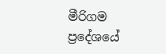මීරිගම ප්‍රදේශයේ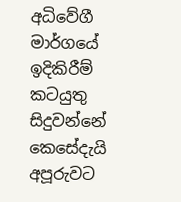අධිවේගී මාර්ගයේ ඉදිකිරීම් කටයුතු සිදුවන්නේ කෙසේදැයි අපූරුවට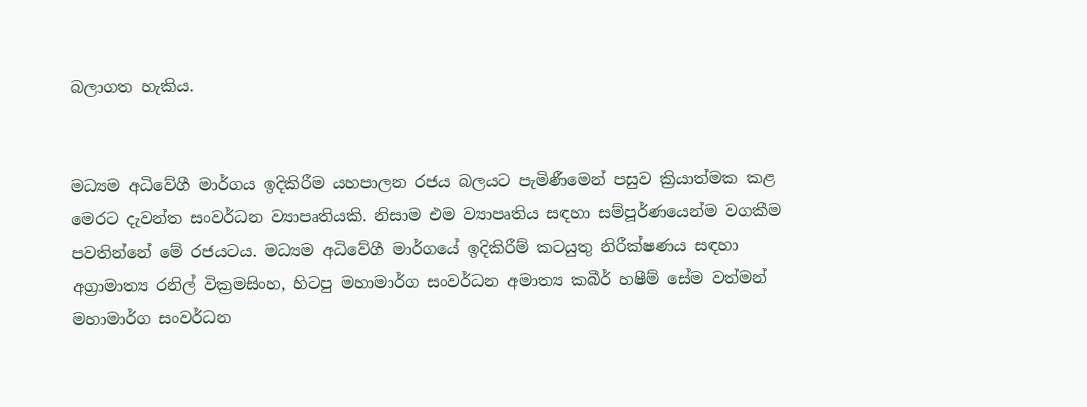බලාගත හැකිය.


මධ්‍යම අධිවේගී මාර්ගය ඉදිකිරීම යහපාලන රජය බලයට පැමිණීමෙන් පසුව ක්‍රියාත්මක කළ මෙරට දැවන්ත සංවර්ධන ව්‍යාපෘතියකි. නිසාම එම ව්‍යාපෘතිය සඳහා සම්පූර්ණයෙන්ම වගකීම පවතින්නේ මේ රජයටය. මධ්‍යම අධිවේගී මාර්ගයේ ඉදිකිරීම් කටයුතු නිරීක්ෂණය සඳහා අග්‍රාමාත්‍ය රනිල් වික්‍රමසිංහ, හිටපු මහාමාර්ග සංවර්ධන අමාත්‍ය කබීර් හෂීම් සේම වත්මන් මහාමාර්ග සංවර්ධන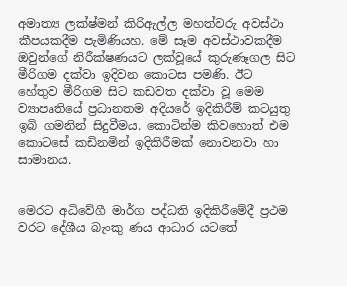අමාත්‍ය ලක්ෂ්මන් කිරිඇල්ල මහත්වරු අවස්ථා කීපයකදීම පැමිණියහ. මේ සෑම අවස්ථාවකදීම ඔවුන්ගේ නිරීක්ෂණයට ලක්වූයේ කුරුණෑගල සිට මීරිගම දක්වා ඉදිවන කොටස පමණි. ඊට හේතුව මීරිගම සිට කඩවත දක්වා වූ මෙම ව්‍යාපෘතියේ ප්‍රධානතම අදියරේ ඉදිකිරීම් කටයුතු ඉබි ගමනින් සිදුවීමය. කොටින්ම කිවහොත් එම කොටසේ කඩිනමින් ඉදිකිරීමක් නොවනවා හා සාමානය.


මෙරට අධිවේගී මාර්ග පද්ධති ඉදිකිරීමේදී ප්‍රථම වරට දේශීය බැංකු ණය ආධාර යටතේ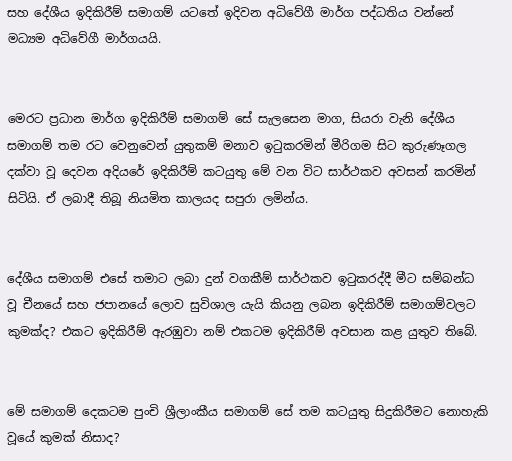සහ දේශීය ඉදිකිරීම් සමාගම් යටතේ ඉදිවන අධිවේගී මාර්ග පද්ධතිය වන්නේ මධ්‍යම අධිවේගී මාර්ගයයි.


මෙරට ප්‍රධාන මාර්ග ඉදිකිරීම් සමාගම් සේ සැලසෙන මාග, සියරා වැනි දේශීය සමාගම් තම රට වෙනුවෙන් යුතුකම් මනාව ඉටුකරමින් මීරිගම සිට කුරුණෑගල දක්වා වූ දෙවන අදියරේ ඉදිකිරීම් කටයුතු මේ වන විට සාර්ථකව අවසන් කරමින් සිටියි. ඒ ලබාදී තිබූ නියමිත කාලයද සපුරා ලමින්ය.


දේශීය සමාගම් එසේ තමාට ලබා දුන් වගකීම් සාර්ථකව ඉටුකරද්දී මීට සම්බන්ධ වූ චීනයේ සහ ජපානයේ ලොව සුවිශාල යැයි කියනු ලබන ඉදිකිරීම් සමාගම්වලට කුමක්ද? එකට ඉදිකිරීම් ඇරඹුවා නම් එකටම ඉදිකිරීම් අවසාන කළ යුතුව තිබේ.


මේ සමාගම් දෙකටම පුංචි ශ්‍රීලාංකීය සමාගම් සේ තම කටයුතු සිදුකිරීමට නොහැකි වූයේ කුමක් නිසාද?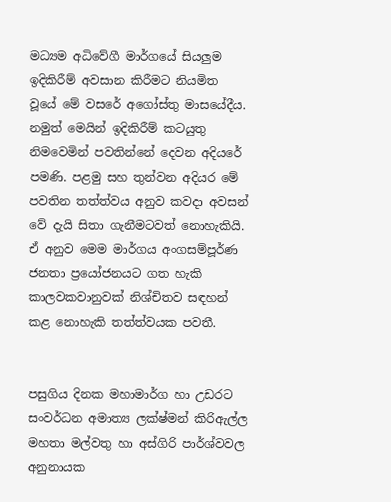මධ්‍යම අධිවේගී මාර්ගයේ සියලුම ඉදිකිරීම් අවසාන කිරීමට නියමිත වූයේ මේ වසරේ අගෝස්තු මාසයේදීය. නමුත් මෙයින් ඉදිකිරීම් කටයුතු නිමවෙමින් පවතින්නේ දෙවන අදියරේ පමණි. පළමු සහ තුන්වන අදියර මේ පවතින තත්ත්වය අනුව කවද‌ා අවසන් වේ දැයි සිතා ගැනීමටවත් නොහැකියි. ඒ අනුව මෙම මාර්ගය අංගසම්පූර්ණ ජනතා ප්‍රයෝජනයට ගත හැකි කාලවකවානුවක් නිශ්චිතව සඳහන් කළ නොහැකි තත්ත්වයක පවතී.


පසුගිය දිනක මහාමාර්ග හා උඩරට සංවර්ධන අමාත්‍ය ලක්ෂ්මන් කිරිඇල්ල මහතා මල්වතු හා අස්ගිරි පාර්ශ්වවල අනුනායක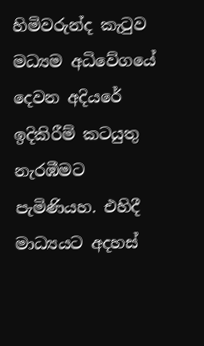හිමිවරුන්ද කැටුව මධ්‍යම අධිවේගයේ දෙවන අදියරේ ඉදිකිරීම් කටයුතු නැරඹීමට පැමිණියහ. එහිදී මාධ්‍යයට අදහස්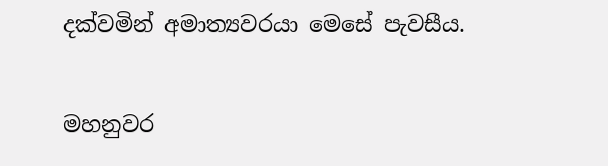දක්වමින් අමාත්‍යවරයා මෙසේ පැවසීය.


මහනුවර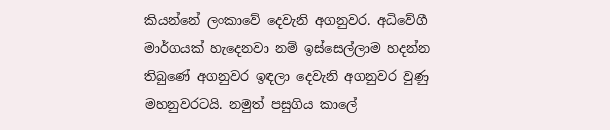කියන්නේ ලංකාවේ දෙවැනි අගනුවර. අධිවේගී මාර්ගයක් හැදෙනවා නම් ඉස්සෙල්ලාම හදන්න තිබුණේ අගනුවර ඉඳලා දෙවැනි අගනුවර වුණු මහනුවරටයි. නමුත් පසුගිය කාලේ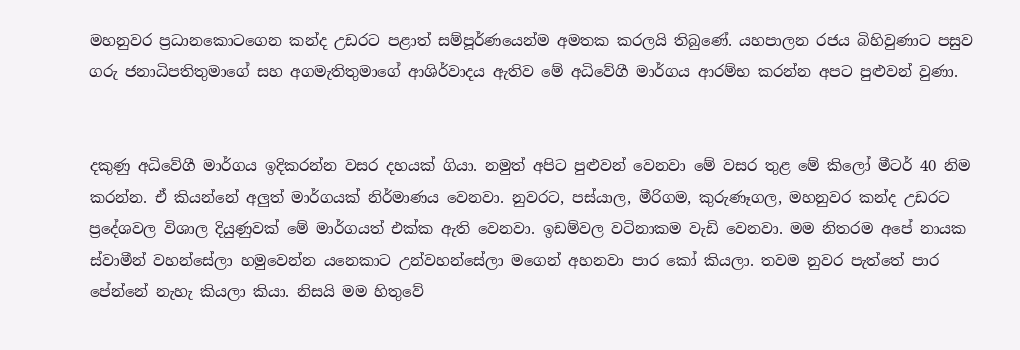මහනුවර ප්‍රධානකොටගෙන කන්ද උඩරට පළාත් සම්පූර්ණයෙන්ම අමතක කරලයි තිබුණේ. යහපාලන රජය බිහිවුණාට පසුව ගරු ජනාධිපතිතුමාගේ සහ අගමැතිතුමාගේ ආශිර්වාදය ඇතිව මේ අධිවේගී මාර්ගය ආරම්භ කරන්න අපට පුළුවන් වුණා.


දකුණු අධිවේගී මාර්ගය ඉදිකරන්න වසර දහයක් ගියා. නමුත් අපිට පුළුවන් වෙනවා මේ වසර තුළ මේ කිලෝ මීටර් 40 නිම කරන්න. ඒ කියන්නේ අලුත් මාර්ගයක් නිර්මාණය වෙනවා. නුවරට, පස්යාල, මීරිගම, කුරුණෑගල, මහනුවර කන්ද උඩරට ප්‍රදේශවල විශාල දියුණුවක් මේ මාර්ගයත් එක්ක ඇති වෙනවා. ඉඩම්වල වටිනාකම වැඩි වෙනවා. මම නිතරම අපේ නායක ස්වාමීන් වහන්සේලා හමුවෙන්න යනෙකාට උන්වහන්සේලා මගෙන් අහනවා පාර කෝ කියලා. තවම නුවර පැත්තේ පාර පේන්නේ නැහැ කියලා කියා. නිසයි මම හිතුවේ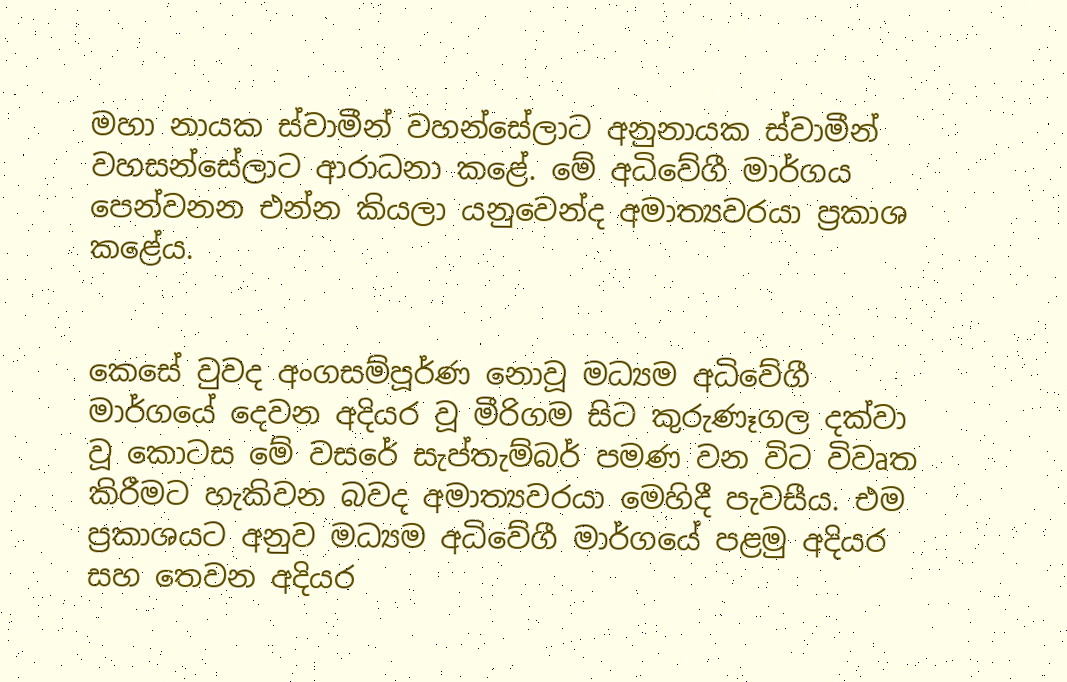මහා නායක ස්වාමීන් වහන්සේලාට අනුනායක ස්වාමීන් වහසන්සේලාට ආරාධනා කළේ. මේ අධිවේගී මාර්ගය පෙන්වනන එන්න කියලා යනුවෙන්ද අමාත්‍යවරයා ප්‍රකාශ කළේය.


කෙසේ වුවද අංගසම්පූර්ණ නොවූ මධ්‍යම අධිවේගී මාර්ගයේ දෙවන අදියර වූ මීරිගම සිට කුරුණෑගල දක්වා වූ කොටස මේ වසරේ සැප්තැම්බර් පමණ වන විට විවෘත කිරීමට හැකිවන බවද අමාත්‍යවරයා මෙහිදී පැවසීය. එම ප්‍රකාශයට අනුව මධ්‍යම අධිවේගී මාර්ගයේ පළමු අදියර සහ තෙවන අදියර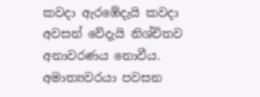කවද‌ා ඇරඹේදැයි කවද‌ා අවසන් වේදැයි නිශ්චිතව අනාවරණය නොවීය. අමාත්‍යවරයා පවසන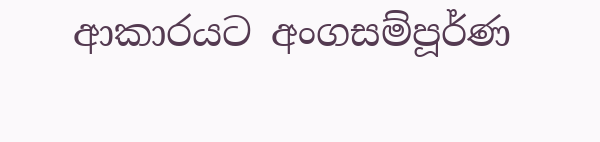ආකාරයට අංගසම්පූර්ණ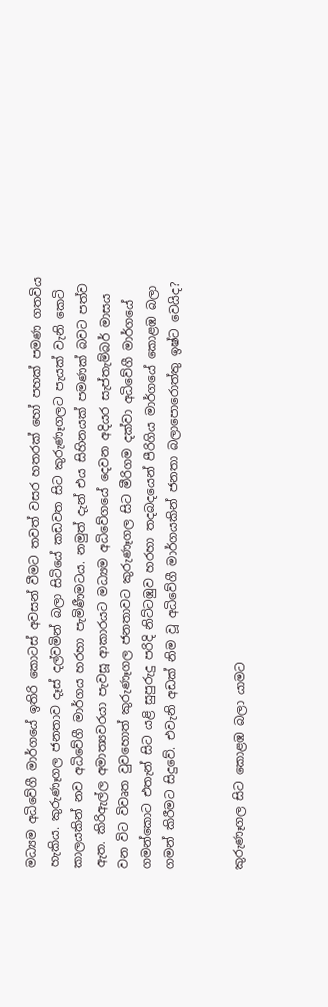මධ්‍යම අධිවේගී මාර්ගයේ ඉතිරි කොටස් අවසන් වීමට තවත් වසර හතරක් හෝ පහක් පමණ ගතවිය හැකිය. කුරුණෑගල ජනතාව දෑස් දල්වමින් බලා සිටියේ කඩවත සිට කුරුණෑගලට පැයක් වැනි කෙටි කාලයකින් නව අධිවේගී මාර්ගය හරහා පැමිණීමටය. නමුත් දැන් එය සිහිනයක් පමණක් බවට පත්ව ඇත. කිරිඇල්ල අමාත්‍යවරයා පැවසූ ආකාරයට මධ්‍යම අධිවේගයේ දෙවන අදියර සැප්තැම්බර් මාසය වන විට විවෘත වුවහොත් කුරුණෑගල ජනතාවට කුරුණෑගල සිට මීරිගම දක්වා අධිවේගී මාර්ගයේ ගමන්කොට එතැන් සිට යළි සුපුරුදු පරිදි නිට්ටඹුව හරහා තදබදයෙන් පීරිගිය මාර්ගයේ කොළඹ බලා ගමන් කිරීමට සිදුවේ. එවැනි අඩක් නිම වූ අධිවේගී මාර්ගයකින් ජනතා බලාපොරොත්තු ඉෂ්ට වෙයිද?


කුරුණෑගල සිට කොළඹ බලා යාමට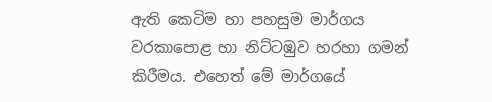ඇති කෙටිම හා පහසුම මාර්ගය වරකාපොළ හා නිට්ටඹුව හරහා ගමන් කිරීමය. එහෙත් මේ මාර්ගයේ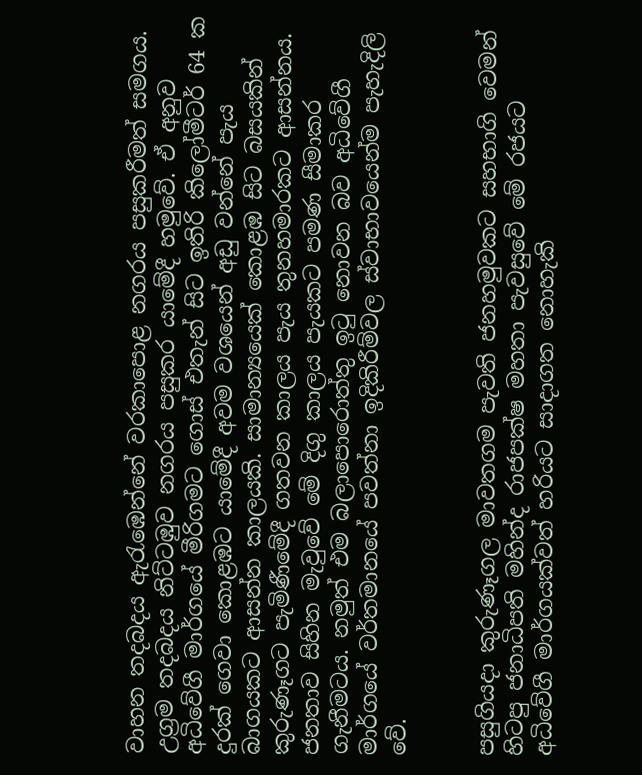වාහන තදබදය ඇරැඹෙන්නේ වරකාපොළ නගරය පසුකරීමත් සමගය. උග්‍රම තදබදය නිට්ටඹුව නගරය පසුකර යාමේදී හමුවේ. ඒ අනුව අධිවේගී මාර්ගයේ මීරිගමට ගොස් එතැන් සිට ඉතිරි කිලෝමීටර් 64 ක දුරක් ගෙවා කොළඹට යාමේදී අවම වශයෙන් අඩු වන්නේ පැය බාගයකට ආසන්න කාලයකි. සාමාන්‍යයෙක් කොළඹ සිට බසයකින් කුරුණෑගට පැමිණීමේදී ගතවන කාලය පැය තුනහමාරකට ආසන්නය. ජනතාව සිහින මැවුවේ මේ දිගු කාලය පැයකට පමණ සීමාකර ගැනීමටය. නමුත් එම බලාපොරොත්තු ඉටු නොවන බව අධිවේගී මාර්ගයේ වර්තමානයේ පවත්නා ඉදිකිරීම්වල ස්වාභාවයෙන්ම පැහැදිලි වේ.


පසුගියද‌ා කුරුණෑගල මාවතගම පැවති ජනහමුවකට සහභාගි වෙමන් හිටපු ජනාධිපති මහින්ද රාජපක්ෂ මහතා පැවසුවේ මේ රජයට අධිවේගී මාර්ගයක්වත් හරියට සාද‌ාගත නොහැකි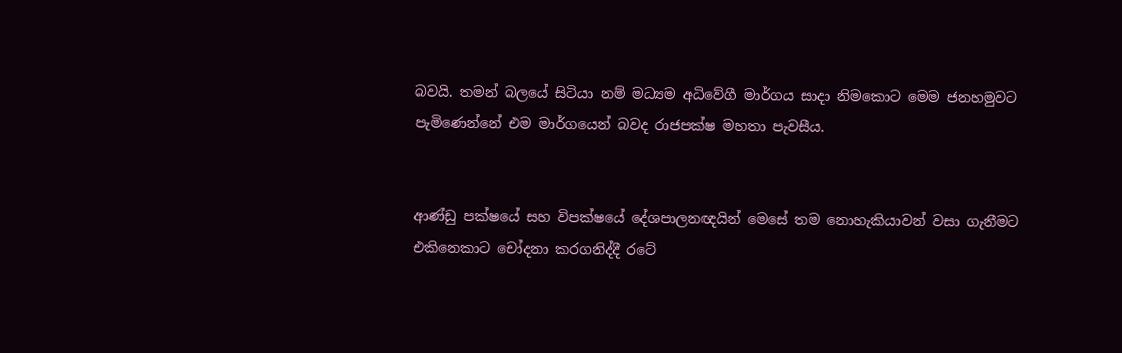බවයි. තමන් බලයේ සිටියා නම් මධ්‍යම අධිවේගී මාර්ගය සාද‌ා නිමකොට මෙම ජනහමුවට පැමිණෙන්නේ එම මාර්ගයෙන් බවද රාජපක්ෂ මහතා පැවසීය.


ආණ්ඩු පක්ෂයේ සහ විපක්ෂයේ දේශපාලනඥයින් මෙසේ තම නොහැකියාවන් වසා ගැනීමට එකිනෙකාට චෝදනා කරගනිද්දී රටේ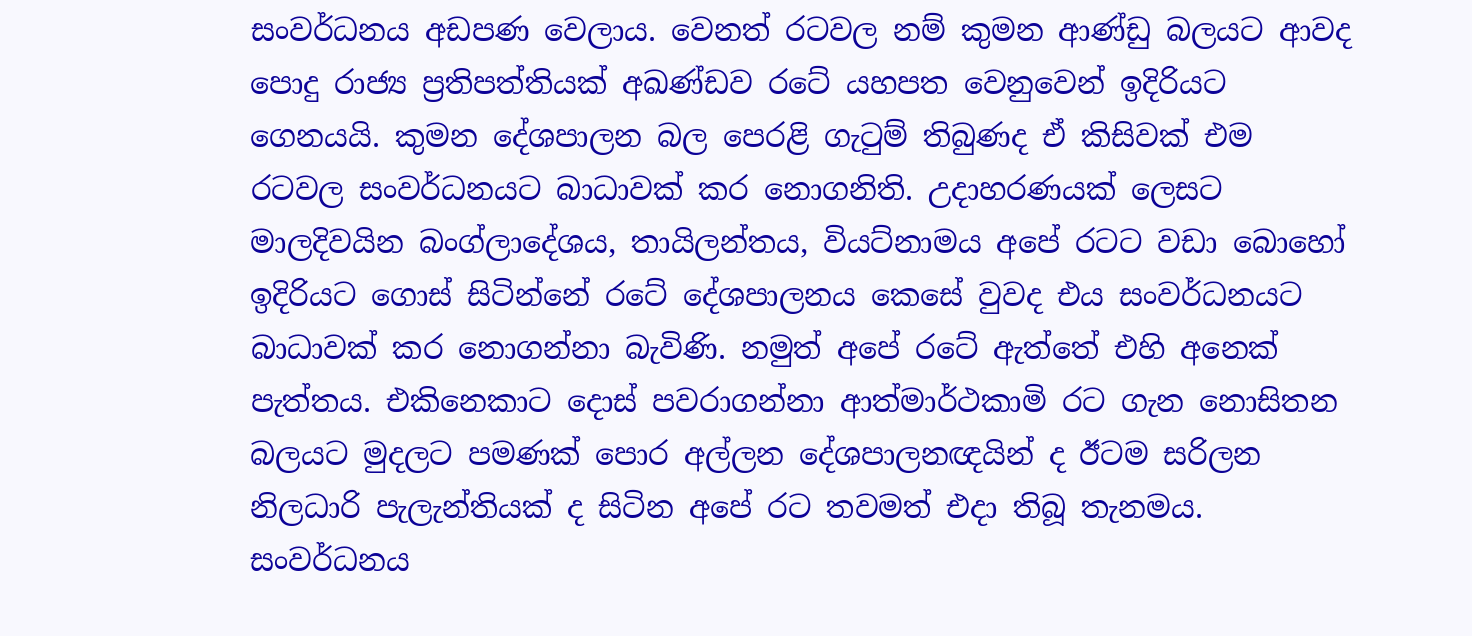සංවර්ධනය අඩපණ වෙලාය. වෙනත් රටවල නම් කුමන ආණ්ඩු බලයට ආවද පොදු රාජ්‍ය ප්‍රතිපත්තියක් අඛණ්ඩව රටේ යහපත වෙනුවෙන් ඉදිරියට ගෙනයයි. කුමන දේශපාලන බල පෙරළි ගැටුම් තිබුණද ඒ කිසිවක් එම රටවල සංවර්ධනයට බාධාවක් කර නොගනිති. උද‌ාහරණයක් ලෙසට මාලදිවයින බංග්ලාදේශය, තායිලන්තය, වියට්නාමය අපේ රටට වඩා බොහෝ ඉදිරියට ගොස් සිටින්නේ රටේ දේශපාලනය කෙසේ වුවද එය සංවර්ධනයට බාධාවක් කර නොගන්නා බැවිණි. නමුත් අපේ රටේ ඇත්තේ එහි අනෙක් පැත්තය. එකිනෙකාට දොස් පවරාගන්නා ආත්මාර්ථකාමි රට ගැන නොසිතන බලයට මුදලට පමණක් පොර අල්ලන දේශපාලනඥයින් ද ඊටම සරිලන නිලධාරි පැලැන්තියක් ද සිටින අපේ රට තවමත් එද‌ා තිබූ තැනමය. සංවර්ධනය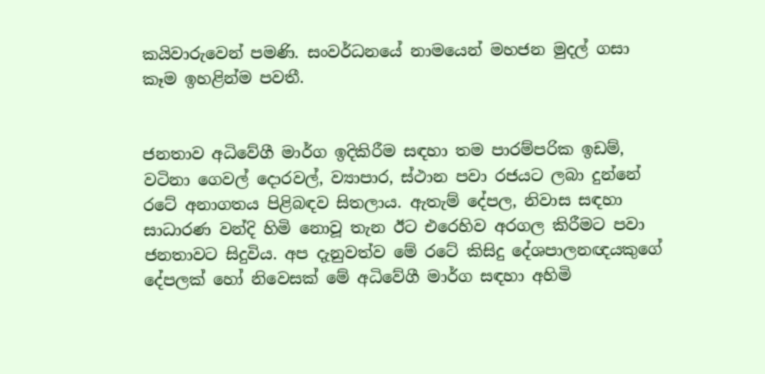කයිවාරුවෙන් පමණි. සංවර්ධනයේ නාමයෙන් මහජන මුදල් ගසා කෑම ඉහළින්ම පවතී.


ජනතාව අධිවේගී මාර්ග ඉදිකිරීම සඳහා තම පාරම්පරික ඉඩම්, වටිනා ගෙවල් දොරවල්, ව්‍යාපාර, ස්ථාන පවා රජයට ලබා දුන්නේ රටේ අනාගතය පිළිබඳව සිතලාය. ඇතැම් දේපල, නිවාස සඳහා සාධාරණ වන්දි හිමි නොවූ තැන ඊට එරෙහිව අරගල කිරීමට පවා ජනතාවට සිදුවිය. අප දැනුවත්ව මේ රටේ කිසිදු දේශපාලනඥයකුගේ දේපලක් හෝ නිවෙසක් මේ අධිවේගී මාර්ග සඳහා අහිමි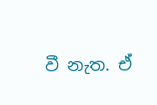වී නැත. ඒ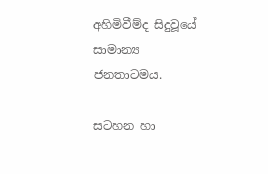අහිමිවීම්ද සිදුවූයේ සාමාන්‍ය ජනතාටමය.

සටහන හා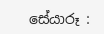සේයාරූ :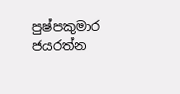පුෂ්පකුමාර ජයරත්න